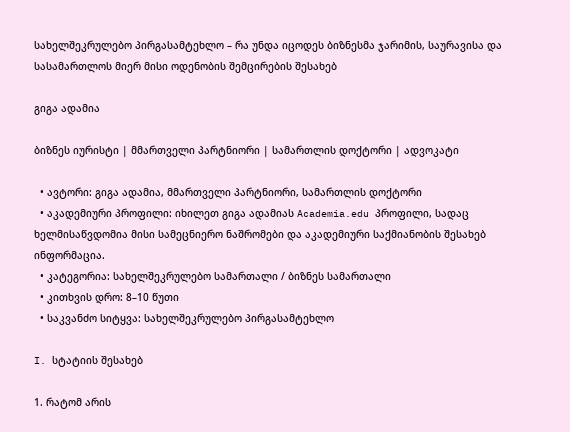სახელშეკრულებო პირგასამტეხლო – რა უნდა იცოდეს ბიზნესმა ჯარიმის, საურავისა და სასამართლოს მიერ მისი ოდენობის შემცირების შესახებ

გიგა ადამია

ბიზნეს იურისტი | მმართველი პარტნიორი | სამართლის დოქტორი | ადვოკატი

  • ავტორი: გიგა ადამია, მმართველი პარტნიორი, სამართლის დოქტორი
  • აკადემიური პროფილი: იხილეთ გიგა ადამიას Academia.edu პროფილი, სადაც ხელმისაწვდომია მისი სამეცნიერო ნაშრომები და აკადემიური საქმიანობის შესახებ ინფორმაცია.
  • კატეგორია: სახელშეკრულებო სამართალი / ბიზნეს სამართალი
  • კითხვის დრო: 8–10 წუთი
  • საკვანძო სიტყვა: სახელშეკრულებო პირგასამტეხლო

I. სტატიის შესახებ

1. რატომ არის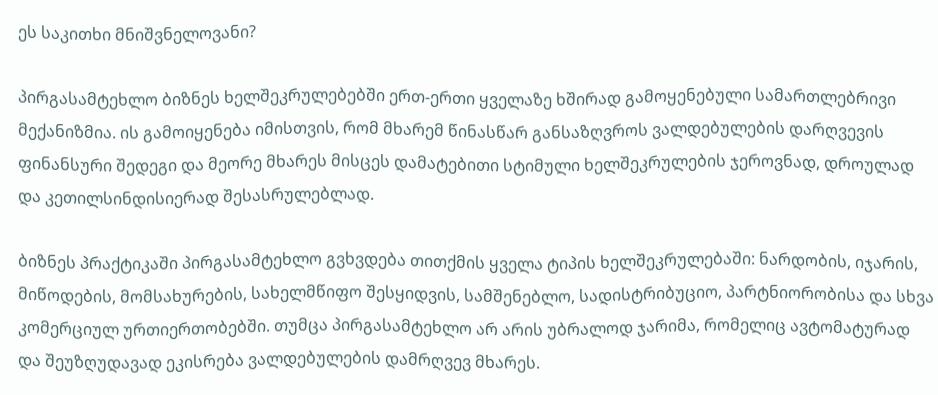ეს საკითხი მნიშვნელოვანი?

პირგასამტეხლო ბიზნეს ხელშეკრულებებში ერთ-ერთი ყველაზე ხშირად გამოყენებული სამართლებრივი მექანიზმია. ის გამოიყენება იმისთვის, რომ მხარემ წინასწარ განსაზღვროს ვალდებულების დარღვევის ფინანსური შედეგი და მეორე მხარეს მისცეს დამატებითი სტიმული ხელშეკრულების ჯეროვნად, დროულად და კეთილსინდისიერად შესასრულებლად.

ბიზნეს პრაქტიკაში პირგასამტეხლო გვხვდება თითქმის ყველა ტიპის ხელშეკრულებაში: ნარდობის, იჯარის, მიწოდების, მომსახურების, სახელმწიფო შესყიდვის, სამშენებლო, სადისტრიბუციო, პარტნიორობისა და სხვა კომერციულ ურთიერთობებში. თუმცა პირგასამტეხლო არ არის უბრალოდ ჯარიმა, რომელიც ავტომატურად და შეუზღუდავად ეკისრება ვალდებულების დამრღვევ მხარეს.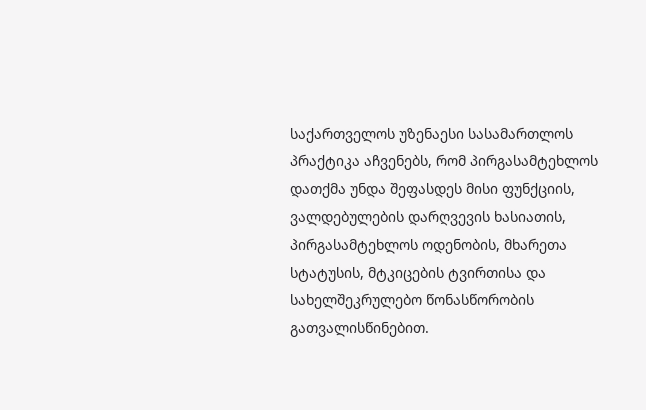საქართველოს უზენაესი სასამართლოს პრაქტიკა აჩვენებს, რომ პირგასამტეხლოს დათქმა უნდა შეფასდეს მისი ფუნქციის, ვალდებულების დარღვევის ხასიათის, პირგასამტეხლოს ოდენობის, მხარეთა სტატუსის, მტკიცების ტვირთისა და სახელშეკრულებო წონასწორობის გათვალისწინებით.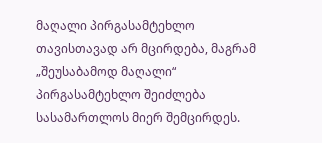მაღალი პირგასამტეხლო თავისთავად არ მცირდება, მაგრამ „შეუსაბამოდ მაღალი“ პირგასამტეხლო შეიძლება სასამართლოს მიერ შემცირდეს.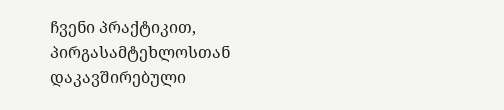ჩვენი პრაქტიკით, პირგასამტეხლოსთან დაკავშირებული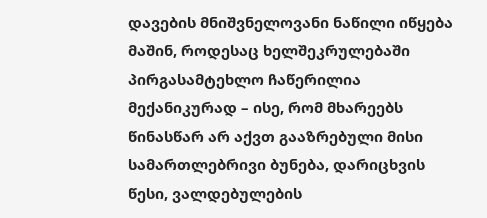დავების მნიშვნელოვანი ნაწილი იწყება მაშინ, როდესაც ხელშეკრულებაში პირგასამტეხლო ჩაწერილია მექანიკურად – ისე, რომ მხარეებს წინასწარ არ აქვთ გააზრებული მისი სამართლებრივი ბუნება, დარიცხვის წესი, ვალდებულების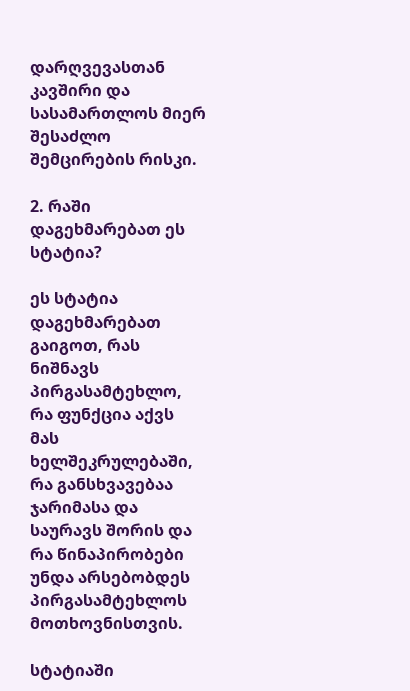დარღვევასთან კავშირი და სასამართლოს მიერ შესაძლო შემცირების რისკი.

2. რაში დაგეხმარებათ ეს სტატია?

ეს სტატია დაგეხმარებათ გაიგოთ, რას ნიშნავს პირგასამტეხლო, რა ფუნქცია აქვს მას ხელშეკრულებაში, რა განსხვავებაა ჯარიმასა და საურავს შორის და რა წინაპირობები უნდა არსებობდეს პირგასამტეხლოს მოთხოვნისთვის.

სტატიაში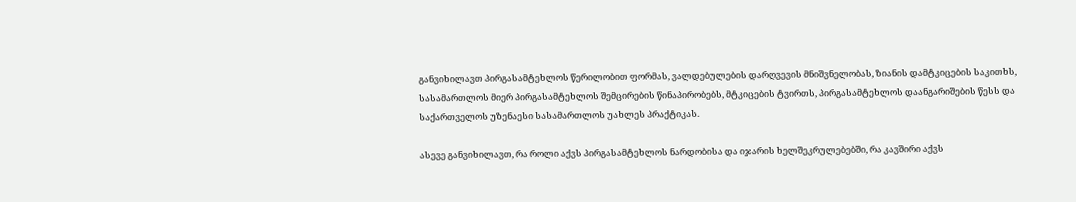განვიხილავთ პირგასამტეხლოს წერილობით ფორმას, ვალდებულების დარღვევის მნიშვნელობას, ზიანის დამტკიცების საკითხს, სასამართლოს მიერ პირგასამტეხლოს შემცირების წინაპირობებს, მტკიცების ტვირთს, პირგასამტეხლოს დაანგარიშების წესს და საქართველოს უზენაესი სასამართლოს უახლეს პრაქტიკას.

ასევე განვიხილავთ, რა როლი აქვს პირგასამტეხლოს ნარდობისა და იჯარის ხელშეკრულებებში, რა კავშირი აქვს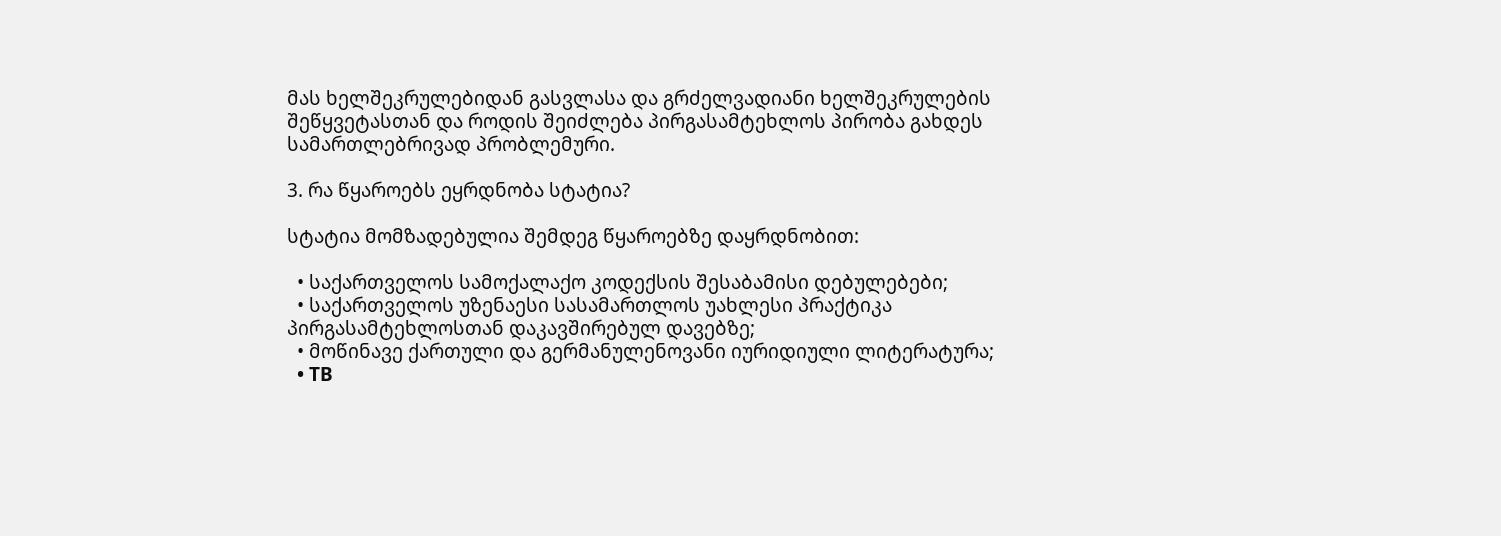მას ხელშეკრულებიდან გასვლასა და გრძელვადიანი ხელშეკრულების შეწყვეტასთან და როდის შეიძლება პირგასამტეხლოს პირობა გახდეს სამართლებრივად პრობლემური.

3. რა წყაროებს ეყრდნობა სტატია?

სტატია მომზადებულია შემდეგ წყაროებზე დაყრდნობით:

  • საქართველოს სამოქალაქო კოდექსის შესაბამისი დებულებები;
  • საქართველოს უზენაესი სასამართლოს უახლესი პრაქტიკა პირგასამტეხლოსთან დაკავშირებულ დავებზე;
  • მოწინავე ქართული და გერმანულენოვანი იურიდიული ლიტერატურა;
  • TB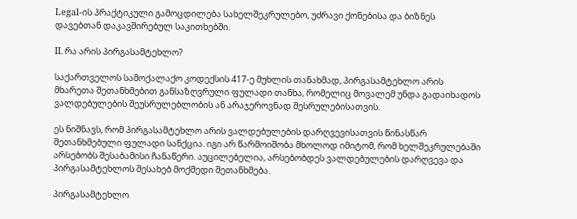Legal-ის პრაქტიკული გამოცდილება სახელშეკრულებო, უძრავი ქონებისა და ბიზნეს დავებთან დაკავშირებულ საკითხებში.

II. რა არის პირგასამტეხლო?

საქართველოს სამოქალაქო კოდექსის 417-ე მუხლის თანახმად, პირგასამტეხლო არის მხარეთა შეთანხმებით განსაზღვრული ფულადი თანხა, რომელიც მოვალემ უნდა გადაიხადოს ვალდებულების შეუსრულებლობის ან არაჯეროვნად შესრულებისათვის.

ეს ნიშნავს, რომ პირგასამტეხლო არის ვალდებულების დარღვევისათვის წინასწარ შეთანხმებული ფულადი სანქცია. იგი არ წარმოიშობა მხოლოდ იმიტომ, რომ ხელშეკრულებაში არსებობს შესაბამისი ჩანაწერი. აუცილებელია, არსებობდეს ვალდებულების დარღვევა და პირგასამტეხლოს შესახებ მოქმედი შეთანხმება.

პირგასამტეხლო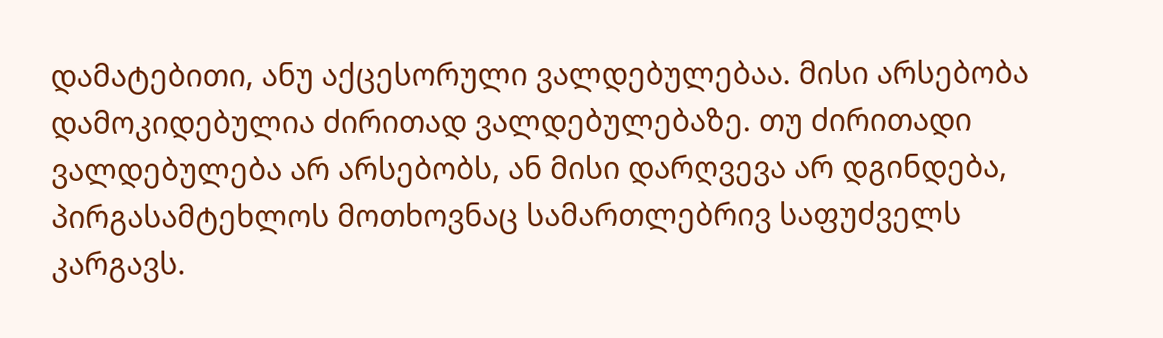დამატებითი, ანუ აქცესორული ვალდებულებაა. მისი არსებობა დამოკიდებულია ძირითად ვალდებულებაზე. თუ ძირითადი ვალდებულება არ არსებობს, ან მისი დარღვევა არ დგინდება, პირგასამტეხლოს მოთხოვნაც სამართლებრივ საფუძველს კარგავს.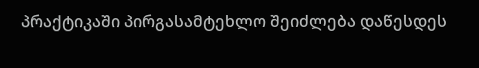პრაქტიკაში პირგასამტეხლო შეიძლება დაწესდეს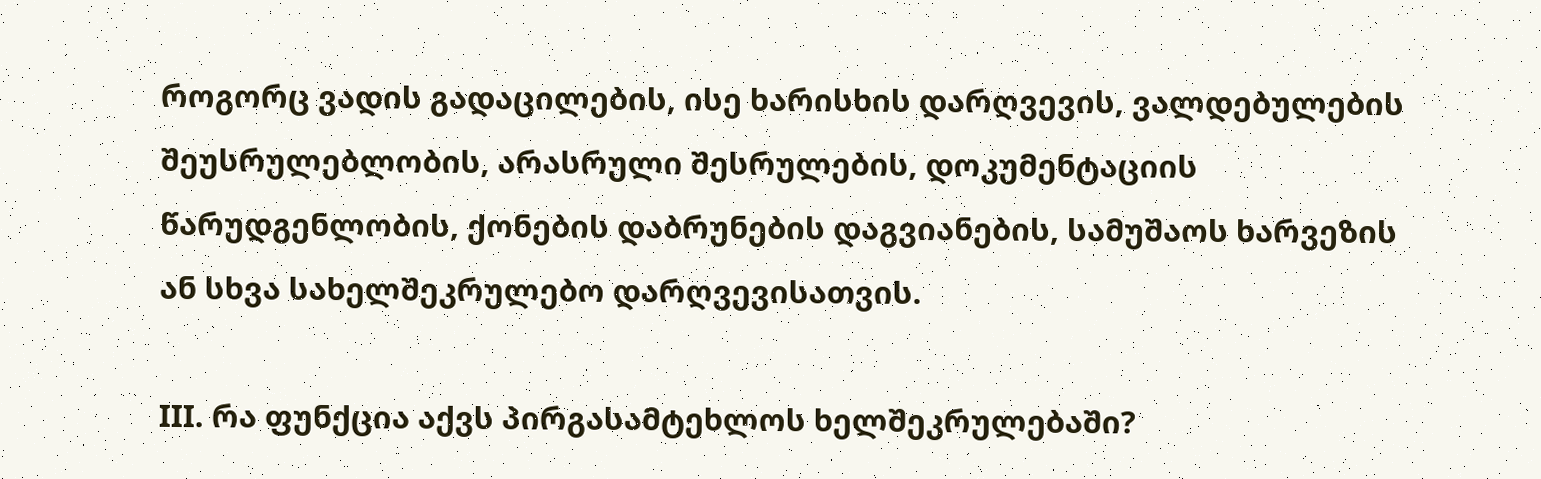როგორც ვადის გადაცილების, ისე ხარისხის დარღვევის, ვალდებულების შეუსრულებლობის, არასრული შესრულების, დოკუმენტაციის წარუდგენლობის, ქონების დაბრუნების დაგვიანების, სამუშაოს ხარვეზის ან სხვა სახელშეკრულებო დარღვევისათვის.

III. რა ფუნქცია აქვს პირგასამტეხლოს ხელშეკრულებაში?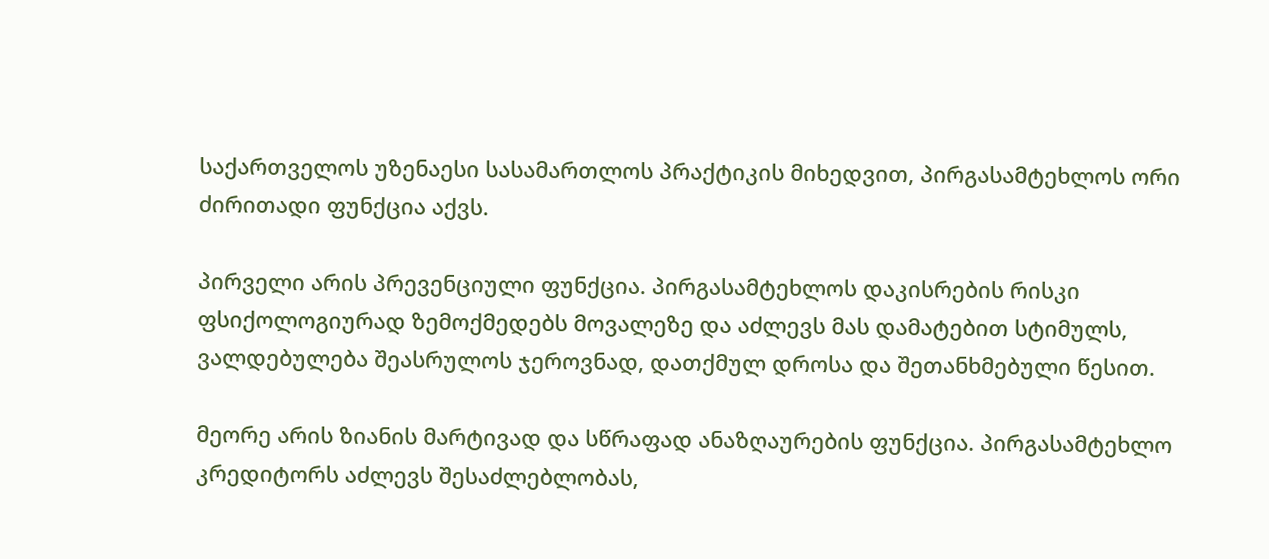საქართველოს უზენაესი სასამართლოს პრაქტიკის მიხედვით, პირგასამტეხლოს ორი ძირითადი ფუნქცია აქვს.

პირველი არის პრევენციული ფუნქცია. პირგასამტეხლოს დაკისრების რისკი ფსიქოლოგიურად ზემოქმედებს მოვალეზე და აძლევს მას დამატებით სტიმულს, ვალდებულება შეასრულოს ჯეროვნად, დათქმულ დროსა და შეთანხმებული წესით.

მეორე არის ზიანის მარტივად და სწრაფად ანაზღაურების ფუნქცია. პირგასამტეხლო კრედიტორს აძლევს შესაძლებლობას,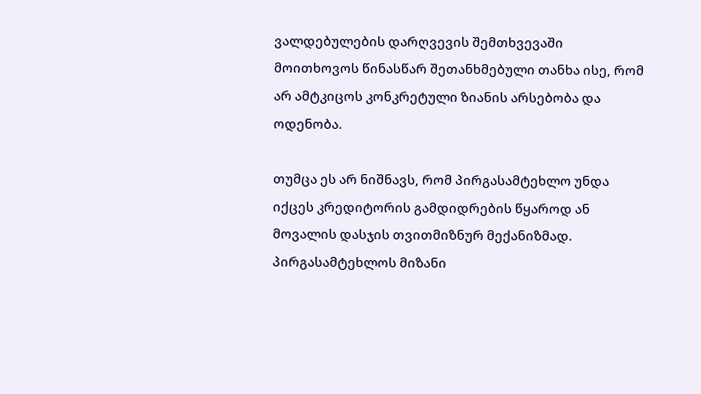ვალდებულების დარღვევის შემთხვევაში მოითხოვოს წინასწარ შეთანხმებული თანხა ისე, რომ არ ამტკიცოს კონკრეტული ზიანის არსებობა და ოდენობა.

თუმცა ეს არ ნიშნავს, რომ პირგასამტეხლო უნდა იქცეს კრედიტორის გამდიდრების წყაროდ ან მოვალის დასჯის თვითმიზნურ მექანიზმად. პირგასამტეხლოს მიზანი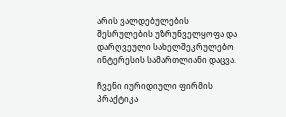არის ვალდებულების შესრულების უზრუნველყოფა და დარღვეული სახელშეკრულებო ინტერესის სამართლიანი დაცვა.

ჩვენი იურიდიული ფირმის პრაქტიკა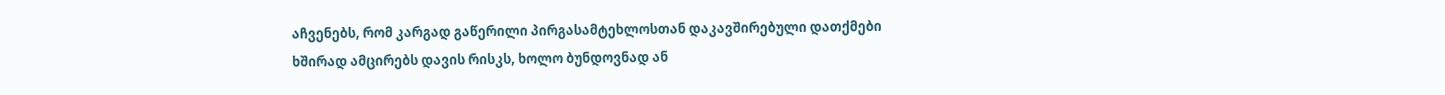აჩვენებს, რომ კარგად გაწერილი პირგასამტეხლოსთან დაკავშირებული დათქმები ხშირად ამცირებს დავის რისკს, ხოლო ბუნდოვნად ან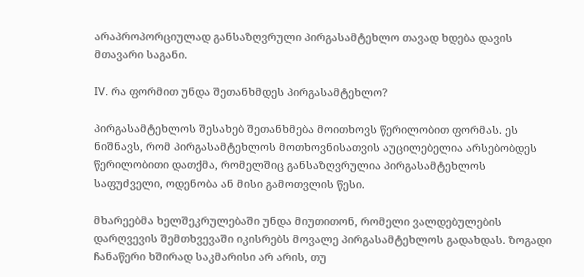არაპროპორციულად განსაზღვრული პირგასამტეხლო თავად ხდება დავის მთავარი საგანი.

IV. რა ფორმით უნდა შეთანხმდეს პირგასამტეხლო?

პირგასამტეხლოს შესახებ შეთანხმება მოითხოვს წერილობით ფორმას. ეს ნიშნავს, რომ პირგასამტეხლოს მოთხოვნისათვის აუცილებელია არსებობდეს წერილობითი დათქმა, რომელშიც განსაზღვრულია პირგასამტეხლოს საფუძველი, ოდენობა ან მისი გამოთვლის წესი.

მხარეებმა ხელშეკრულებაში უნდა მიუთითონ, რომელი ვალდებულების დარღვევის შემთხვევაში იკისრებს მოვალე პირგასამტეხლოს გადახდას. ზოგადი ჩანაწერი ხშირად საკმარისი არ არის, თუ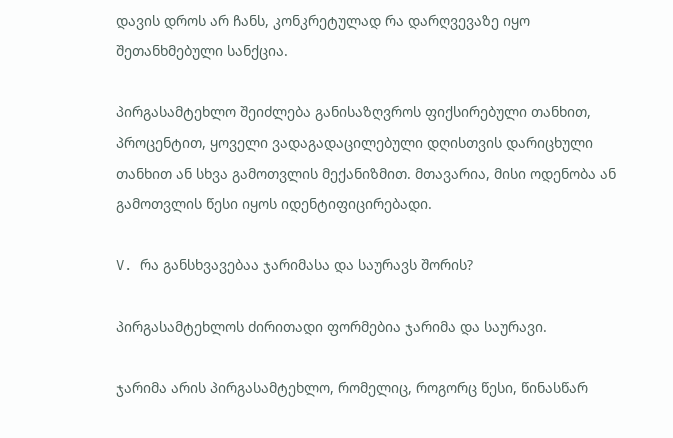დავის დროს არ ჩანს, კონკრეტულად რა დარღვევაზე იყო შეთანხმებული სანქცია.

პირგასამტეხლო შეიძლება განისაზღვროს ფიქსირებული თანხით, პროცენტით, ყოველი ვადაგადაცილებული დღისთვის დარიცხული თანხით ან სხვა გამოთვლის მექანიზმით. მთავარია, მისი ოდენობა ან გამოთვლის წესი იყოს იდენტიფიცირებადი.

V. რა განსხვავებაა ჯარიმასა და საურავს შორის?

პირგასამტეხლოს ძირითადი ფორმებია ჯარიმა და საურავი.

ჯარიმა არის პირგასამტეხლო, რომელიც, როგორც წესი, წინასწარ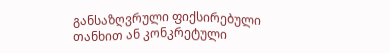განსაზღვრული ფიქსირებული თანხით ან კონკრეტული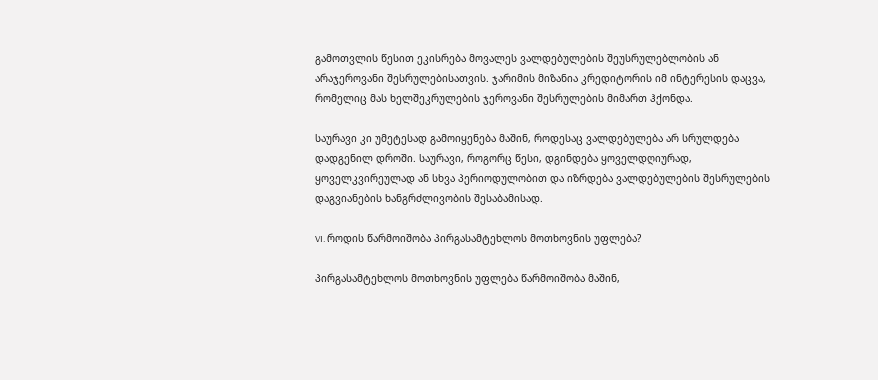გამოთვლის წესით ეკისრება მოვალეს ვალდებულების შეუსრულებლობის ან არაჯეროვანი შესრულებისათვის. ჯარიმის მიზანია კრედიტორის იმ ინტერესის დაცვა, რომელიც მას ხელშეკრულების ჯეროვანი შესრულების მიმართ ჰქონდა.

საურავი კი უმეტესად გამოიყენება მაშინ, როდესაც ვალდებულება არ სრულდება დადგენილ დროში. საურავი, როგორც წესი, დგინდება ყოველდღიურად, ყოველკვირეულად ან სხვა პერიოდულობით და იზრდება ვალდებულების შესრულების დაგვიანების ხანგრძლივობის შესაბამისად.

VI. როდის წარმოიშობა პირგასამტეხლოს მოთხოვნის უფლება?

პირგასამტეხლოს მოთხოვნის უფლება წარმოიშობა მაშინ,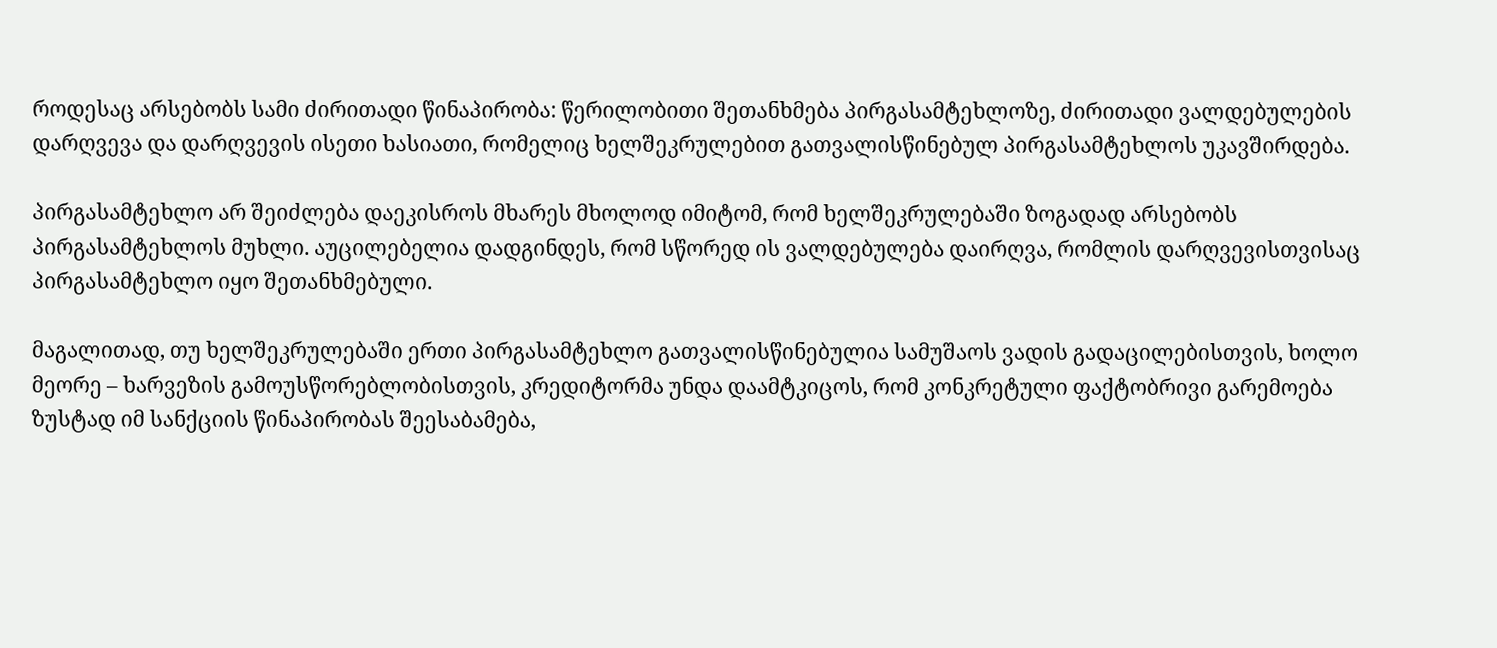როდესაც არსებობს სამი ძირითადი წინაპირობა: წერილობითი შეთანხმება პირგასამტეხლოზე, ძირითადი ვალდებულების დარღვევა და დარღვევის ისეთი ხასიათი, რომელიც ხელშეკრულებით გათვალისწინებულ პირგასამტეხლოს უკავშირდება.

პირგასამტეხლო არ შეიძლება დაეკისროს მხარეს მხოლოდ იმიტომ, რომ ხელშეკრულებაში ზოგადად არსებობს პირგასამტეხლოს მუხლი. აუცილებელია დადგინდეს, რომ სწორედ ის ვალდებულება დაირღვა, რომლის დარღვევისთვისაც პირგასამტეხლო იყო შეთანხმებული.

მაგალითად, თუ ხელშეკრულებაში ერთი პირგასამტეხლო გათვალისწინებულია სამუშაოს ვადის გადაცილებისთვის, ხოლო მეორე – ხარვეზის გამოუსწორებლობისთვის, კრედიტორმა უნდა დაამტკიცოს, რომ კონკრეტული ფაქტობრივი გარემოება ზუსტად იმ სანქციის წინაპირობას შეესაბამება,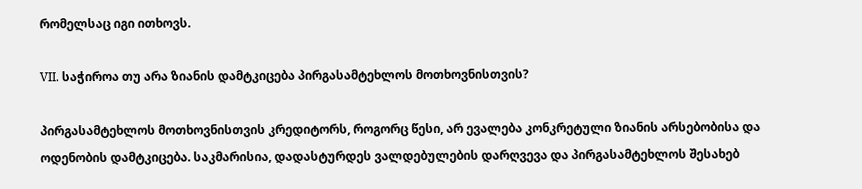რომელსაც იგი ითხოვს.

VII. საჭიროა თუ არა ზიანის დამტკიცება პირგასამტეხლოს მოთხოვნისთვის?

პირგასამტეხლოს მოთხოვნისთვის კრედიტორს, როგორც წესი, არ ევალება კონკრეტული ზიანის არსებობისა და ოდენობის დამტკიცება. საკმარისია, დადასტურდეს ვალდებულების დარღვევა და პირგასამტეხლოს შესახებ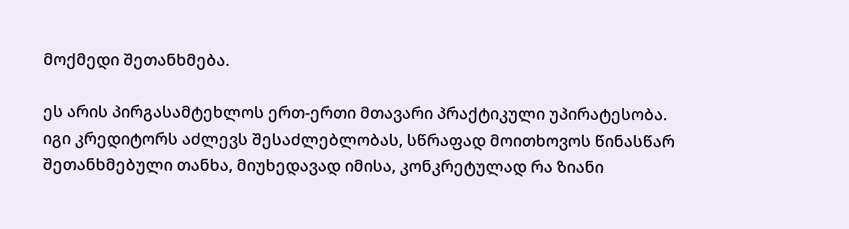მოქმედი შეთანხმება.

ეს არის პირგასამტეხლოს ერთ-ერთი მთავარი პრაქტიკული უპირატესობა. იგი კრედიტორს აძლევს შესაძლებლობას, სწრაფად მოითხოვოს წინასწარ შეთანხმებული თანხა, მიუხედავად იმისა, კონკრეტულად რა ზიანი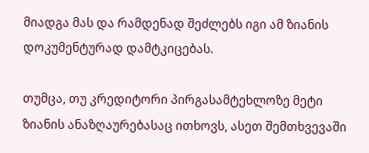მიადგა მას და რამდენად შეძლებს იგი ამ ზიანის დოკუმენტურად დამტკიცებას.

თუმცა, თუ კრედიტორი პირგასამტეხლოზე მეტი ზიანის ანაზღაურებასაც ითხოვს, ასეთ შემთხვევაში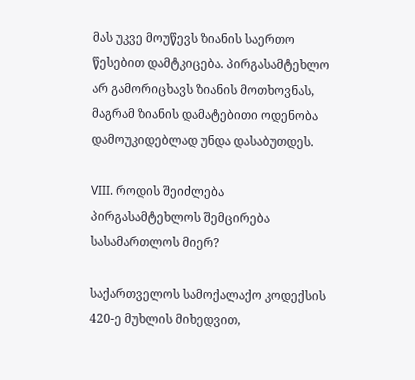მას უკვე მოუწევს ზიანის საერთო წესებით დამტკიცება. პირგასამტეხლო არ გამორიცხავს ზიანის მოთხოვნას, მაგრამ ზიანის დამატებითი ოდენობა დამოუკიდებლად უნდა დასაბუთდეს.

VIII. როდის შეიძლება პირგასამტეხლოს შემცირება სასამართლოს მიერ?

საქართველოს სამოქალაქო კოდექსის 420-ე მუხლის მიხედვით,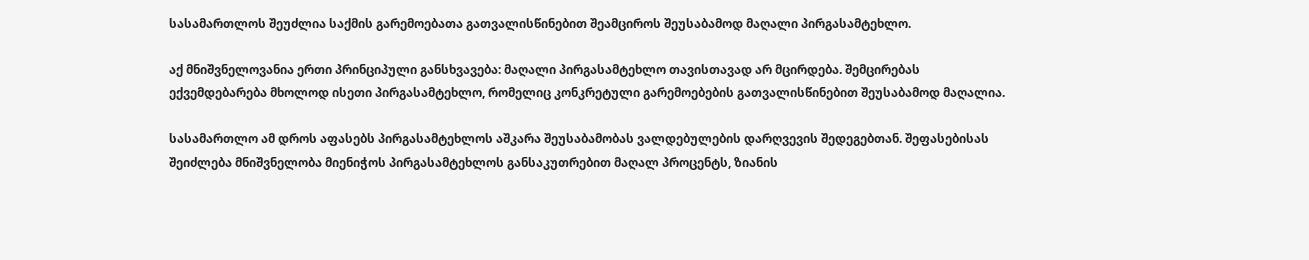სასამართლოს შეუძლია საქმის გარემოებათა გათვალისწინებით შეამციროს შეუსაბამოდ მაღალი პირგასამტეხლო.

აქ მნიშვნელოვანია ერთი პრინციპული განსხვავება: მაღალი პირგასამტეხლო თავისთავად არ მცირდება. შემცირებას ექვემდებარება მხოლოდ ისეთი პირგასამტეხლო, რომელიც კონკრეტული გარემოებების გათვალისწინებით შეუსაბამოდ მაღალია.

სასამართლო ამ დროს აფასებს პირგასამტეხლოს აშკარა შეუსაბამობას ვალდებულების დარღვევის შედეგებთან. შეფასებისას შეიძლება მნიშვნელობა მიენიჭოს პირგასამტეხლოს განსაკუთრებით მაღალ პროცენტს, ზიანის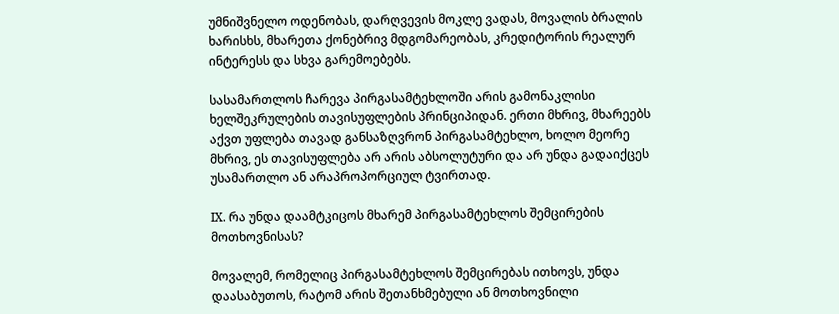უმნიშვნელო ოდენობას, დარღვევის მოკლე ვადას, მოვალის ბრალის ხარისხს, მხარეთა ქონებრივ მდგომარეობას, კრედიტორის რეალურ ინტერესს და სხვა გარემოებებს.

სასამართლოს ჩარევა პირგასამტეხლოში არის გამონაკლისი ხელშეკრულების თავისუფლების პრინციპიდან. ერთი მხრივ, მხარეებს აქვთ უფლება თავად განსაზღვრონ პირგასამტეხლო, ხოლო მეორე მხრივ, ეს თავისუფლება არ არის აბსოლუტური და არ უნდა გადაიქცეს უსამართლო ან არაპროპორციულ ტვირთად.

IX. რა უნდა დაამტკიცოს მხარემ პირგასამტეხლოს შემცირების მოთხოვნისას?

მოვალემ, რომელიც პირგასამტეხლოს შემცირებას ითხოვს, უნდა დაასაბუთოს, რატომ არის შეთანხმებული ან მოთხოვნილი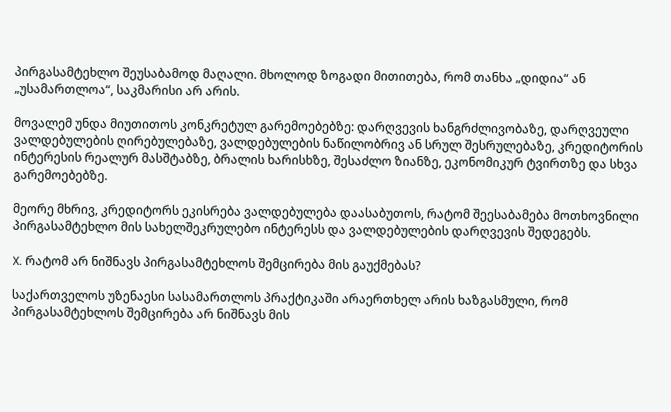პირგასამტეხლო შეუსაბამოდ მაღალი. მხოლოდ ზოგადი მითითება, რომ თანხა „დიდია“ ან „უსამართლოა“, საკმარისი არ არის.

მოვალემ უნდა მიუთითოს კონკრეტულ გარემოებებზე: დარღვევის ხანგრძლივობაზე, დარღვეული ვალდებულების ღირებულებაზე, ვალდებულების ნაწილობრივ ან სრულ შესრულებაზე, კრედიტორის ინტერესის რეალურ მასშტაბზე, ბრალის ხარისხზე, შესაძლო ზიანზე, ეკონომიკურ ტვირთზე და სხვა გარემოებებზე.

მეორე მხრივ, კრედიტორს ეკისრება ვალდებულება დაასაბუთოს, რატომ შეესაბამება მოთხოვნილი პირგასამტეხლო მის სახელშეკრულებო ინტერესს და ვალდებულების დარღვევის შედეგებს.

X. რატომ არ ნიშნავს პირგასამტეხლოს შემცირება მის გაუქმებას?

საქართველოს უზენაესი სასამართლოს პრაქტიკაში არაერთხელ არის ხაზგასმული, რომ პირგასამტეხლოს შემცირება არ ნიშნავს მის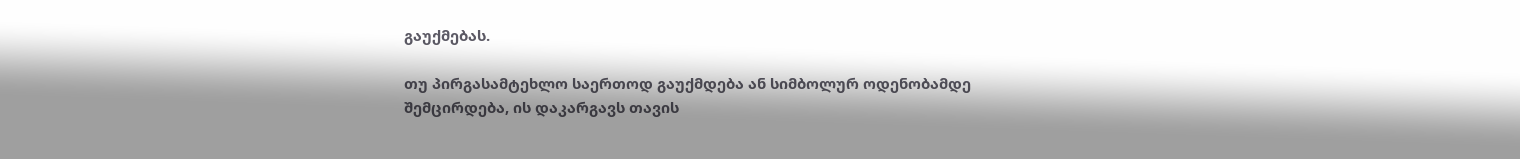გაუქმებას.

თუ პირგასამტეხლო საერთოდ გაუქმდება ან სიმბოლურ ოდენობამდე შემცირდება, ის დაკარგავს თავის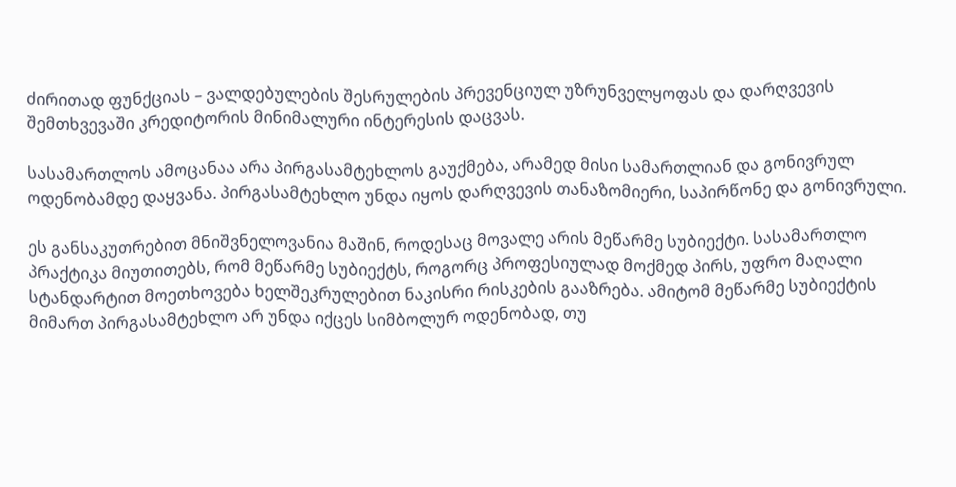ძირითად ფუნქციას – ვალდებულების შესრულების პრევენციულ უზრუნველყოფას და დარღვევის შემთხვევაში კრედიტორის მინიმალური ინტერესის დაცვას.

სასამართლოს ამოცანაა არა პირგასამტეხლოს გაუქმება, არამედ მისი სამართლიან და გონივრულ ოდენობამდე დაყვანა. პირგასამტეხლო უნდა იყოს დარღვევის თანაზომიერი, საპირწონე და გონივრული.

ეს განსაკუთრებით მნიშვნელოვანია მაშინ, როდესაც მოვალე არის მეწარმე სუბიექტი. სასამართლო პრაქტიკა მიუთითებს, რომ მეწარმე სუბიექტს, როგორც პროფესიულად მოქმედ პირს, უფრო მაღალი სტანდარტით მოეთხოვება ხელშეკრულებით ნაკისრი რისკების გააზრება. ამიტომ მეწარმე სუბიექტის მიმართ პირგასამტეხლო არ უნდა იქცეს სიმბოლურ ოდენობად, თუ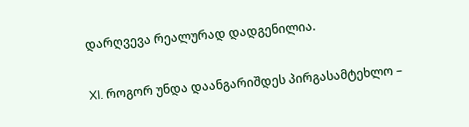დარღვევა რეალურად დადგენილია.

XI. როგორ უნდა დაანგარიშდეს პირგასამტეხლო –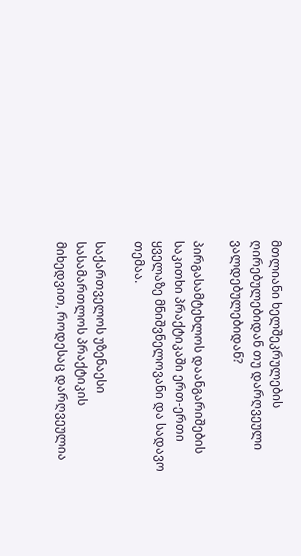მთლიანი ხელშეკრულების ღირებულებიდან თუ დარღვეული ვალდებულებიდან?

პირგასამტეხლოს დაანგარიშების საკითხი პრაქტიკაში ერთ-ერთი ყველაზე მნიშვნელოვანი და სადავო თემაა.

საქართველოს უზენაესი სასამართლოს პრაქტიკის მიხედვით, როდესაც დარღვეულია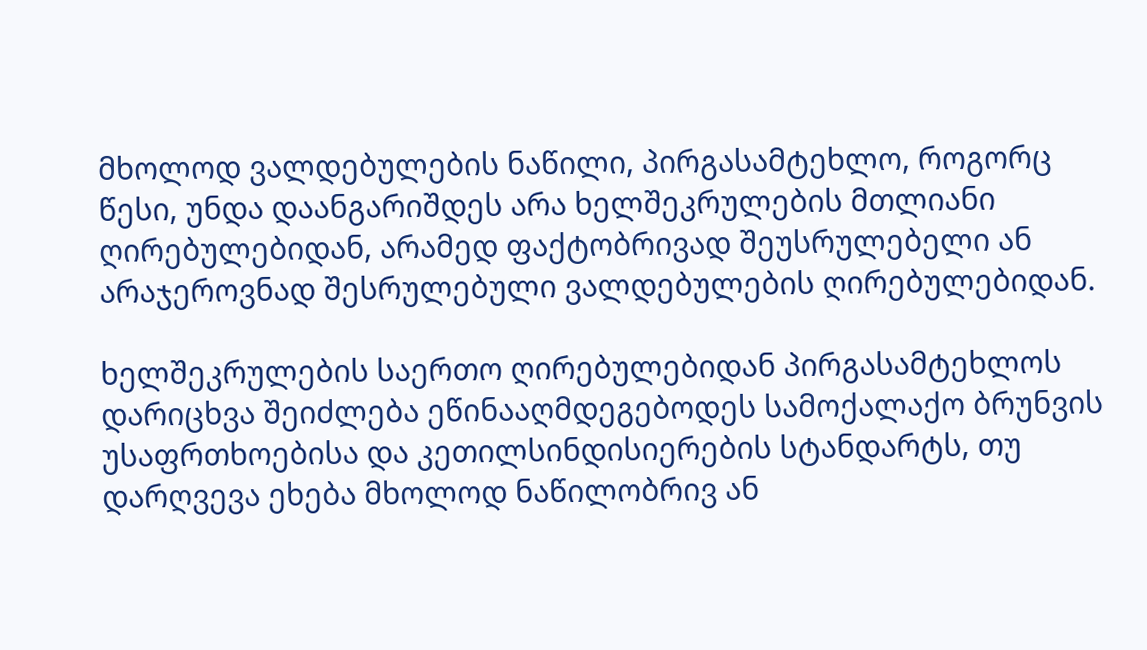მხოლოდ ვალდებულების ნაწილი, პირგასამტეხლო, როგორც წესი, უნდა დაანგარიშდეს არა ხელშეკრულების მთლიანი ღირებულებიდან, არამედ ფაქტობრივად შეუსრულებელი ან არაჯეროვნად შესრულებული ვალდებულების ღირებულებიდან.

ხელშეკრულების საერთო ღირებულებიდან პირგასამტეხლოს დარიცხვა შეიძლება ეწინააღმდეგებოდეს სამოქალაქო ბრუნვის უსაფრთხოებისა და კეთილსინდისიერების სტანდარტს, თუ დარღვევა ეხება მხოლოდ ნაწილობრივ ან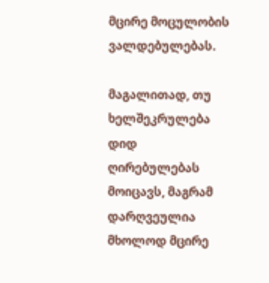მცირე მოცულობის ვალდებულებას.

მაგალითად, თუ ხელშეკრულება დიდ ღირებულებას მოიცავს, მაგრამ დარღვეულია მხოლოდ მცირე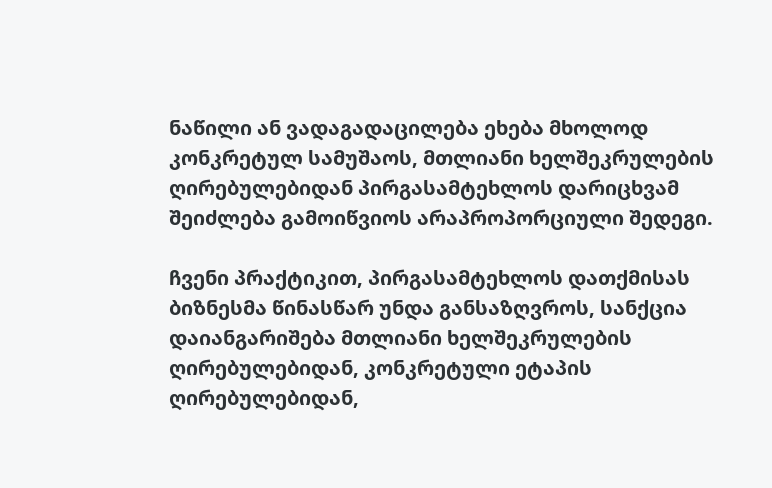ნაწილი ან ვადაგადაცილება ეხება მხოლოდ კონკრეტულ სამუშაოს, მთლიანი ხელშეკრულების ღირებულებიდან პირგასამტეხლოს დარიცხვამ შეიძლება გამოიწვიოს არაპროპორციული შედეგი.

ჩვენი პრაქტიკით, პირგასამტეხლოს დათქმისას ბიზნესმა წინასწარ უნდა განსაზღვროს, სანქცია დაიანგარიშება მთლიანი ხელშეკრულების ღირებულებიდან, კონკრეტული ეტაპის ღირებულებიდან,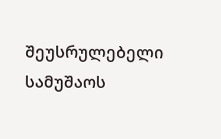შეუსრულებელი სამუშაოს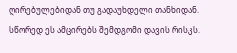ღირებულებიდან თუ გადაუხდელი თანხიდან. სწორედ ეს ამცირებს შემდგომი დავის რისკს.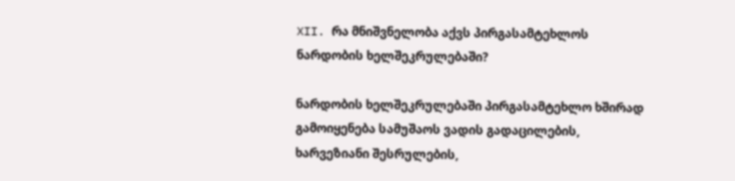XII. რა მნიშვნელობა აქვს პირგასამტეხლოს ნარდობის ხელშეკრულებაში?

ნარდობის ხელშეკრულებაში პირგასამტეხლო ხშირად გამოიყენება სამუშაოს ვადის გადაცილების, ხარვეზიანი შესრულების,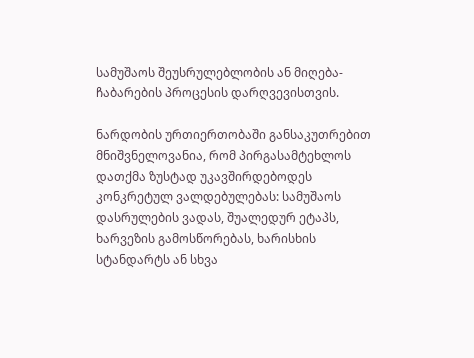სამუშაოს შეუსრულებლობის ან მიღება-ჩაბარების პროცესის დარღვევისთვის.

ნარდობის ურთიერთობაში განსაკუთრებით მნიშვნელოვანია, რომ პირგასამტეხლოს დათქმა ზუსტად უკავშირდებოდეს კონკრეტულ ვალდებულებას: სამუშაოს დასრულების ვადას, შუალედურ ეტაპს, ხარვეზის გამოსწორებას, ხარისხის სტანდარტს ან სხვა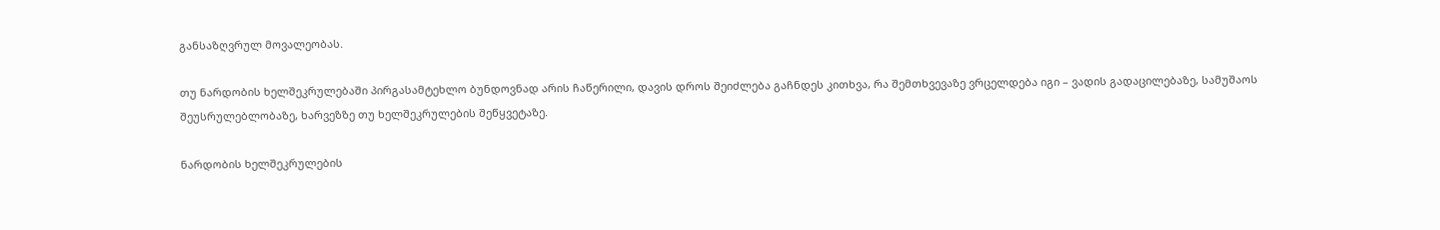განსაზღვრულ მოვალეობას.

თუ ნარდობის ხელშეკრულებაში პირგასამტეხლო ბუნდოვნად არის ჩაწერილი, დავის დროს შეიძლება გაჩნდეს კითხვა, რა შემთხვევაზე ვრცელდება იგი – ვადის გადაცილებაზე, სამუშაოს შეუსრულებლობაზე, ხარვეზზე თუ ხელშეკრულების შეწყვეტაზე.

ნარდობის ხელშეკრულების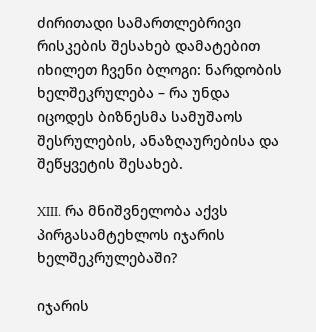ძირითადი სამართლებრივი რისკების შესახებ დამატებით იხილეთ ჩვენი ბლოგი: ნარდობის ხელშეკრულება – რა უნდა იცოდეს ბიზნესმა სამუშაოს შესრულების, ანაზღაურებისა და შეწყვეტის შესახებ.

XIII. რა მნიშვნელობა აქვს პირგასამტეხლოს იჯარის ხელშეკრულებაში?

იჯარის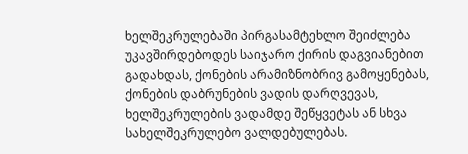ხელშეკრულებაში პირგასამტეხლო შეიძლება უკავშირდებოდეს საიჯარო ქირის დაგვიანებით გადახდას, ქონების არამიზნობრივ გამოყენებას, ქონების დაბრუნების ვადის დარღვევას, ხელშეკრულების ვადამდე შეწყვეტას ან სხვა სახელშეკრულებო ვალდებულებას.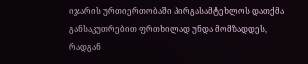იჯარის ურთიერთობაში პირგასამტეხლოს დათქმა განსაკუთრებით ფრთხილად უნდა მომზადდეს, რადგან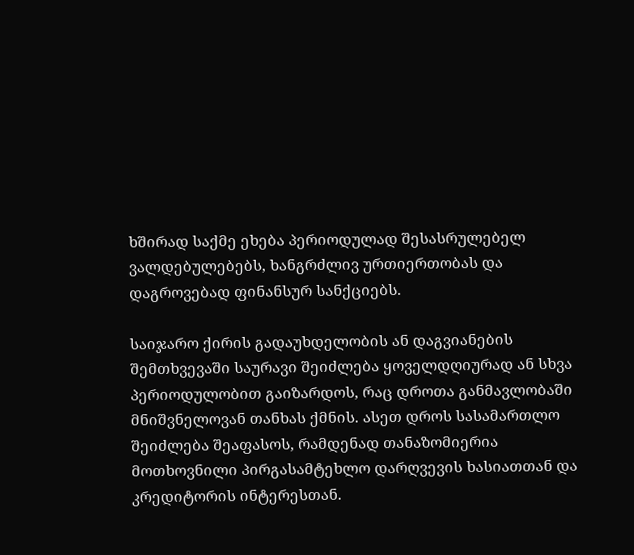ხშირად საქმე ეხება პერიოდულად შესასრულებელ ვალდებულებებს, ხანგრძლივ ურთიერთობას და დაგროვებად ფინანსურ სანქციებს.

საიჯარო ქირის გადაუხდელობის ან დაგვიანების შემთხვევაში საურავი შეიძლება ყოველდღიურად ან სხვა პერიოდულობით გაიზარდოს, რაც დროთა განმავლობაში მნიშვნელოვან თანხას ქმნის. ასეთ დროს სასამართლო შეიძლება შეაფასოს, რამდენად თანაზომიერია მოთხოვნილი პირგასამტეხლო დარღვევის ხასიათთან და კრედიტორის ინტერესთან.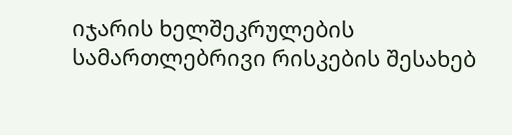იჯარის ხელშეკრულების სამართლებრივი რისკების შესახებ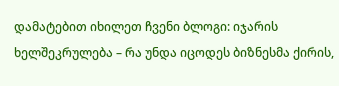დამატებით იხილეთ ჩვენი ბლოგი: იჯარის ხელშეკრულება – რა უნდა იცოდეს ბიზნესმა ქირის,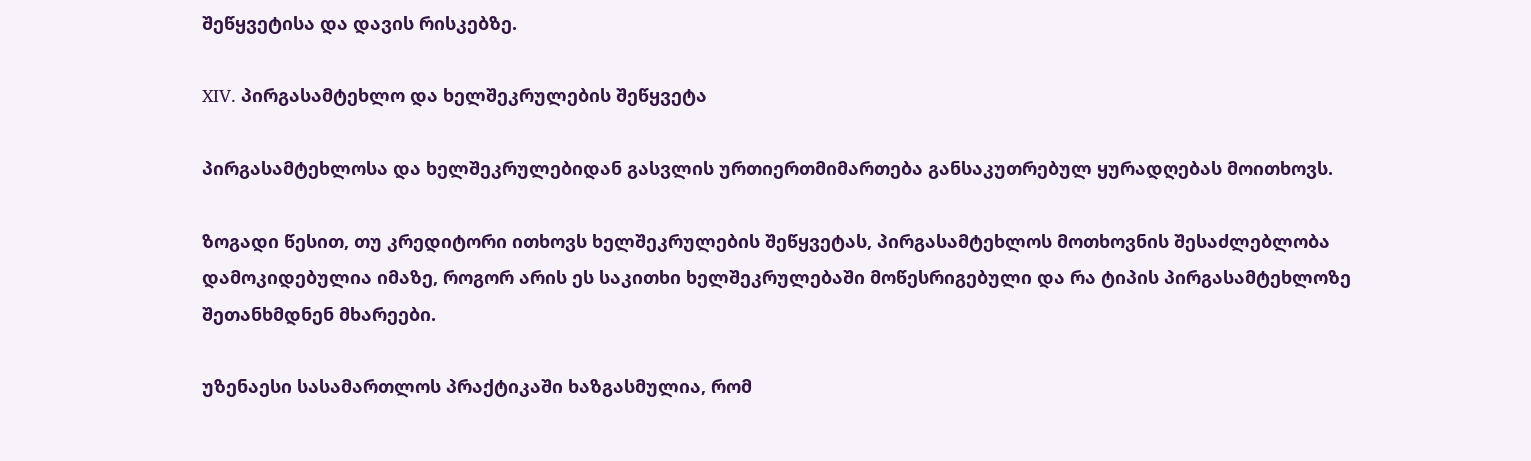შეწყვეტისა და დავის რისკებზე.

XIV. პირგასამტეხლო და ხელშეკრულების შეწყვეტა

პირგასამტეხლოსა და ხელშეკრულებიდან გასვლის ურთიერთმიმართება განსაკუთრებულ ყურადღებას მოითხოვს.

ზოგადი წესით, თუ კრედიტორი ითხოვს ხელშეკრულების შეწყვეტას, პირგასამტეხლოს მოთხოვნის შესაძლებლობა დამოკიდებულია იმაზე, როგორ არის ეს საკითხი ხელშეკრულებაში მოწესრიგებული და რა ტიპის პირგასამტეხლოზე შეთანხმდნენ მხარეები.

უზენაესი სასამართლოს პრაქტიკაში ხაზგასმულია, რომ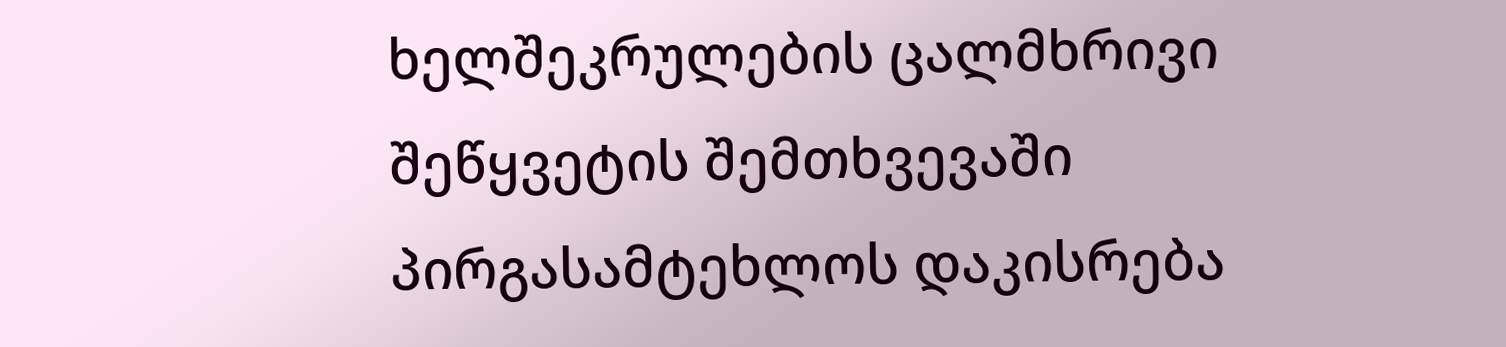ხელშეკრულების ცალმხრივი შეწყვეტის შემთხვევაში პირგასამტეხლოს დაკისრება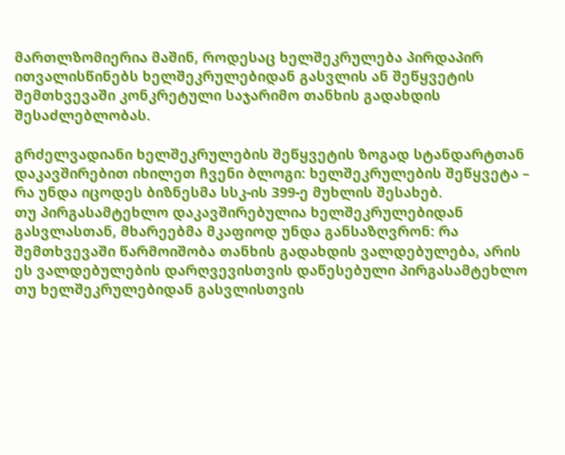მართლზომიერია მაშინ, როდესაც ხელშეკრულება პირდაპირ ითვალისწინებს ხელშეკრულებიდან გასვლის ან შეწყვეტის შემთხვევაში კონკრეტული საჯარიმო თანხის გადახდის შესაძლებლობას.

გრძელვადიანი ხელშეკრულების შეწყვეტის ზოგად სტანდარტთან დაკავშირებით იხილეთ ჩვენი ბლოგი: ხელშეკრულების შეწყვეტა – რა უნდა იცოდეს ბიზნესმა სსკ-ის 399-ე მუხლის შესახებ.
თუ პირგასამტეხლო დაკავშირებულია ხელშეკრულებიდან გასვლასთან, მხარეებმა მკაფიოდ უნდა განსაზღვრონ: რა შემთხვევაში წარმოიშობა თანხის გადახდის ვალდებულება, არის ეს ვალდებულების დარღვევისთვის დაწესებული პირგასამტეხლო თუ ხელშეკრულებიდან გასვლისთვის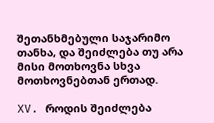შეთანხმებული საჯარიმო თანხა, და შეიძლება თუ არა მისი მოთხოვნა სხვა მოთხოვნებთან ერთად.

XV. როდის შეიძლება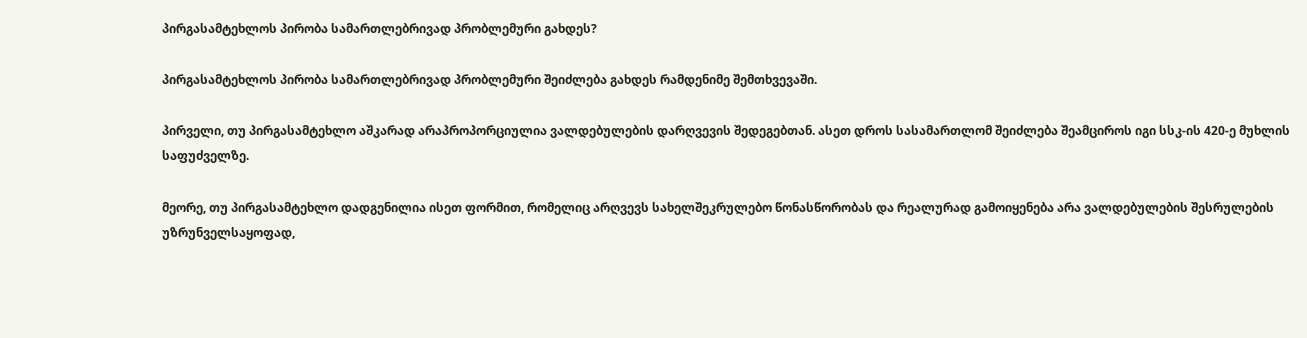პირგასამტეხლოს პირობა სამართლებრივად პრობლემური გახდეს?

პირგასამტეხლოს პირობა სამართლებრივად პრობლემური შეიძლება გახდეს რამდენიმე შემთხვევაში.

პირველი, თუ პირგასამტეხლო აშკარად არაპროპორციულია ვალდებულების დარღვევის შედეგებთან. ასეთ დროს სასამართლომ შეიძლება შეამციროს იგი სსკ-ის 420-ე მუხლის საფუძველზე.

მეორე, თუ პირგასამტეხლო დადგენილია ისეთ ფორმით, რომელიც არღვევს სახელშეკრულებო წონასწორობას და რეალურად გამოიყენება არა ვალდებულების შესრულების უზრუნველსაყოფად,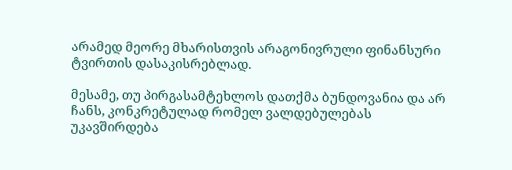არამედ მეორე მხარისთვის არაგონივრული ფინანსური ტვირთის დასაკისრებლად.

მესამე, თუ პირგასამტეხლოს დათქმა ბუნდოვანია და არ ჩანს, კონკრეტულად რომელ ვალდებულებას უკავშირდება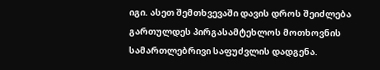იგი. ასეთ შემთხვევაში დავის დროს შეიძლება გართულდეს პირგასამტეხლოს მოთხოვნის სამართლებრივი საფუძვლის დადგენა.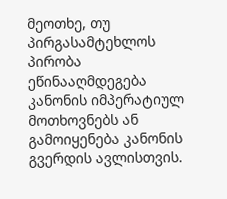მეოთხე, თუ პირგასამტეხლოს პირობა ეწინააღმდეგება კანონის იმპერატიულ მოთხოვნებს ან გამოიყენება კანონის გვერდის ავლისთვის.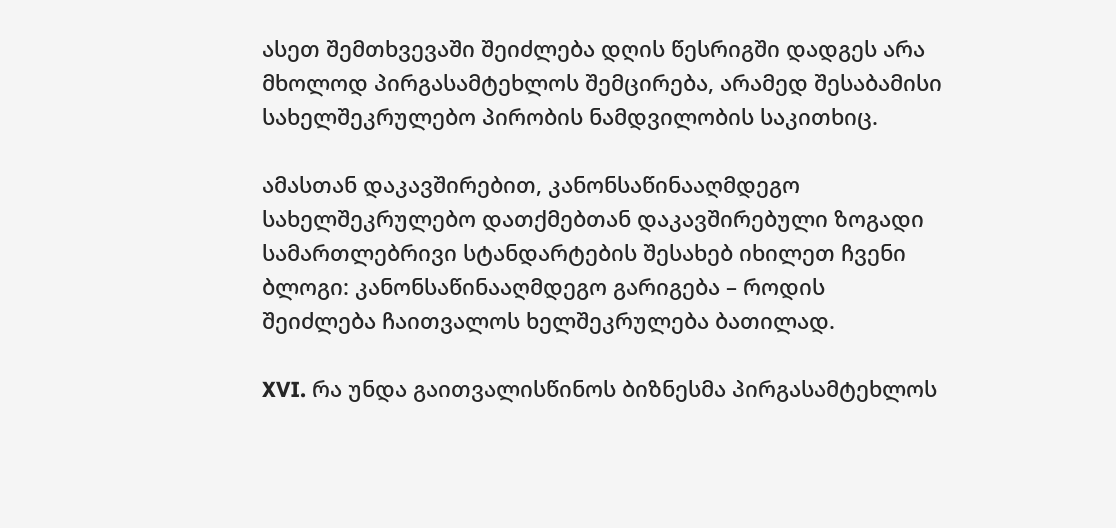ასეთ შემთხვევაში შეიძლება დღის წესრიგში დადგეს არა მხოლოდ პირგასამტეხლოს შემცირება, არამედ შესაბამისი სახელშეკრულებო პირობის ნამდვილობის საკითხიც.

ამასთან დაკავშირებით, კანონსაწინააღმდეგო სახელშეკრულებო დათქმებთან დაკავშირებული ზოგადი სამართლებრივი სტანდარტების შესახებ იხილეთ ჩვენი ბლოგი: კანონსაწინააღმდეგო გარიგება – როდის შეიძლება ჩაითვალოს ხელშეკრულება ბათილად.

XVI. რა უნდა გაითვალისწინოს ბიზნესმა პირგასამტეხლოს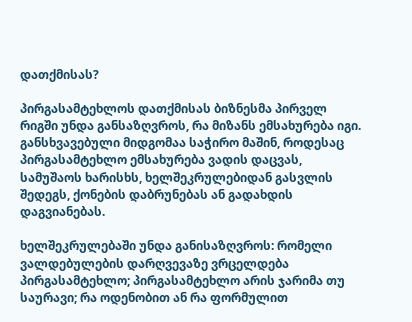დათქმისას?

პირგასამტეხლოს დათქმისას ბიზნესმა პირველ რიგში უნდა განსაზღვროს, რა მიზანს ემსახურება იგი. განსხვავებული მიდგომაა საჭირო მაშინ, როდესაც პირგასამტეხლო ემსახურება ვადის დაცვას, სამუშაოს ხარისხს, ხელშეკრულებიდან გასვლის შედეგს, ქონების დაბრუნებას ან გადახდის დაგვიანებას.

ხელშეკრულებაში უნდა განისაზღვროს: რომელი ვალდებულების დარღვევაზე ვრცელდება პირგასამტეხლო; პირგასამტეხლო არის ჯარიმა თუ საურავი; რა ოდენობით ან რა ფორმულით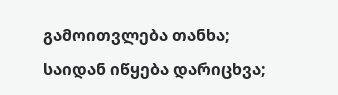გამოითვლება თანხა; საიდან იწყება დარიცხვა;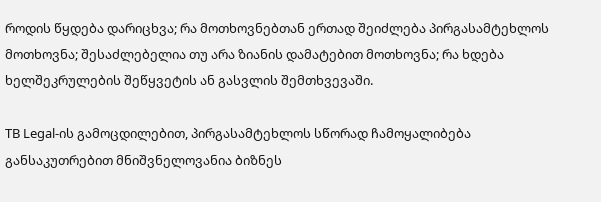როდის წყდება დარიცხვა; რა მოთხოვნებთან ერთად შეიძლება პირგასამტეხლოს მოთხოვნა; შესაძლებელია თუ არა ზიანის დამატებით მოთხოვნა; რა ხდება ხელშეკრულების შეწყვეტის ან გასვლის შემთხვევაში.

TB Legal-ის გამოცდილებით, პირგასამტეხლოს სწორად ჩამოყალიბება განსაკუთრებით მნიშვნელოვანია ბიზნეს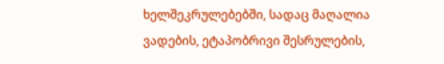ხელშეკრულებებში, სადაც მაღალია ვადების, ეტაპობრივი შესრულების,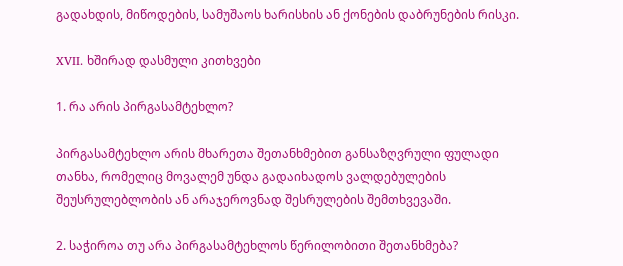გადახდის, მიწოდების, სამუშაოს ხარისხის ან ქონების დაბრუნების რისკი.

XVII. ხშირად დასმული კითხვები

1. რა არის პირგასამტეხლო?

პირგასამტეხლო არის მხარეთა შეთანხმებით განსაზღვრული ფულადი თანხა, რომელიც მოვალემ უნდა გადაიხადოს ვალდებულების შეუსრულებლობის ან არაჯეროვნად შესრულების შემთხვევაში.

2. საჭიროა თუ არა პირგასამტეხლოს წერილობითი შეთანხმება?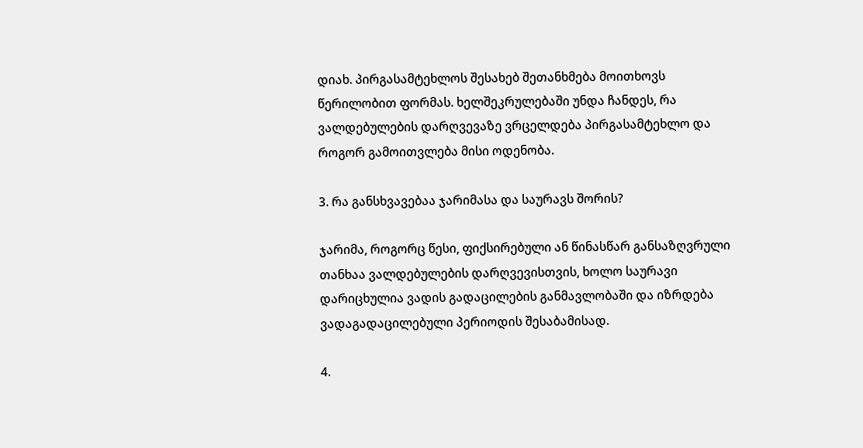დიახ. პირგასამტეხლოს შესახებ შეთანხმება მოითხოვს წერილობით ფორმას. ხელშეკრულებაში უნდა ჩანდეს, რა ვალდებულების დარღვევაზე ვრცელდება პირგასამტეხლო და როგორ გამოითვლება მისი ოდენობა.

3. რა განსხვავებაა ჯარიმასა და საურავს შორის?

ჯარიმა, როგორც წესი, ფიქსირებული ან წინასწარ განსაზღვრული თანხაა ვალდებულების დარღვევისთვის, ხოლო საურავი დარიცხულია ვადის გადაცილების განმავლობაში და იზრდება ვადაგადაცილებული პერიოდის შესაბამისად.

4.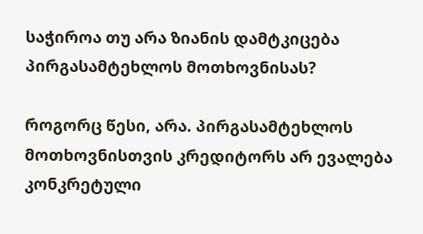საჭიროა თუ არა ზიანის დამტკიცება პირგასამტეხლოს მოთხოვნისას?

როგორც წესი, არა. პირგასამტეხლოს მოთხოვნისთვის კრედიტორს არ ევალება კონკრეტული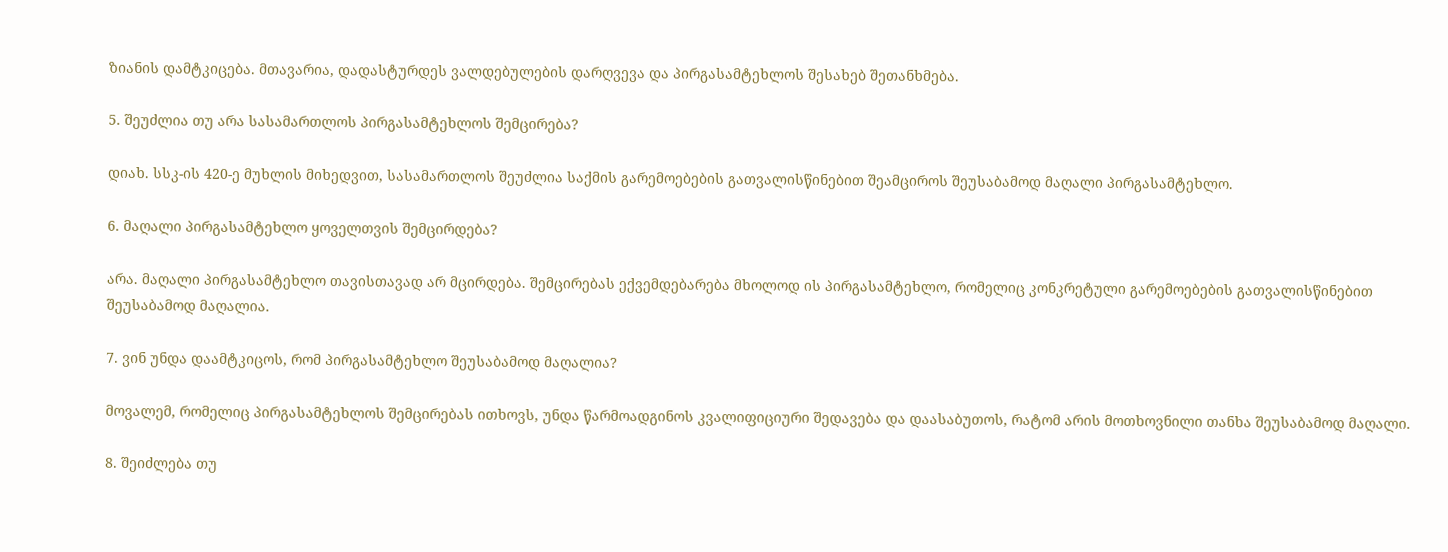ზიანის დამტკიცება. მთავარია, დადასტურდეს ვალდებულების დარღვევა და პირგასამტეხლოს შესახებ შეთანხმება.

5. შეუძლია თუ არა სასამართლოს პირგასამტეხლოს შემცირება?

დიახ. სსკ-ის 420-ე მუხლის მიხედვით, სასამართლოს შეუძლია საქმის გარემოებების გათვალისწინებით შეამციროს შეუსაბამოდ მაღალი პირგასამტეხლო.

6. მაღალი პირგასამტეხლო ყოველთვის შემცირდება?

არა. მაღალი პირგასამტეხლო თავისთავად არ მცირდება. შემცირებას ექვემდებარება მხოლოდ ის პირგასამტეხლო, რომელიც კონკრეტული გარემოებების გათვალისწინებით შეუსაბამოდ მაღალია.

7. ვინ უნდა დაამტკიცოს, რომ პირგასამტეხლო შეუსაბამოდ მაღალია?

მოვალემ, რომელიც პირგასამტეხლოს შემცირებას ითხოვს, უნდა წარმოადგინოს კვალიფიციური შედავება და დაასაბუთოს, რატომ არის მოთხოვნილი თანხა შეუსაბამოდ მაღალი.

8. შეიძლება თუ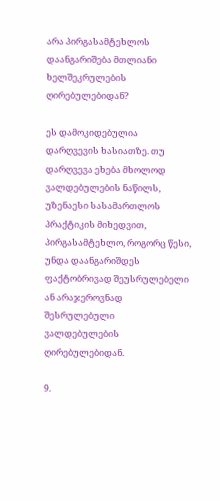არა პირგასამტეხლოს დაანგარიშება მთლიანი ხელშეკრულების ღირებულებიდან?

ეს დამოკიდებულია დარღვევის ხასიათზე. თუ დარღვევა ეხება მხოლოდ ვალდებულების ნაწილს, უზენაესი სასამართლოს პრაქტიკის მიხედვით, პირგასამტეხლო, როგორც წესი, უნდა დაანგარიშდეს ფაქტობრივად შეუსრულებელი ან არაჯეროვნად შესრულებული ვალდებულების ღირებულებიდან.

9.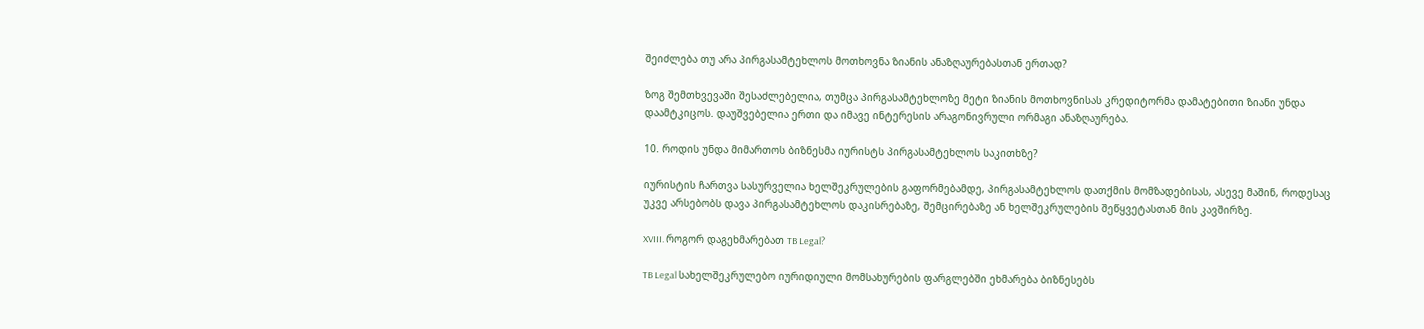შეიძლება თუ არა პირგასამტეხლოს მოთხოვნა ზიანის ანაზღაურებასთან ერთად?

ზოგ შემთხვევაში შესაძლებელია, თუმცა პირგასამტეხლოზე მეტი ზიანის მოთხოვნისას კრედიტორმა დამატებითი ზიანი უნდა დაამტკიცოს. დაუშვებელია ერთი და იმავე ინტერესის არაგონივრული ორმაგი ანაზღაურება.

10. როდის უნდა მიმართოს ბიზნესმა იურისტს პირგასამტეხლოს საკითხზე?

იურისტის ჩართვა სასურველია ხელშეკრულების გაფორმებამდე, პირგასამტეხლოს დათქმის მომზადებისას, ასევე მაშინ, როდესაც უკვე არსებობს დავა პირგასამტეხლოს დაკისრებაზე, შემცირებაზე ან ხელშეკრულების შეწყვეტასთან მის კავშირზე.

XVIII. როგორ დაგეხმარებათ TB Legal?

TB Legal სახელშეკრულებო იურიდიული მომსახურების ფარგლებში ეხმარება ბიზნესებს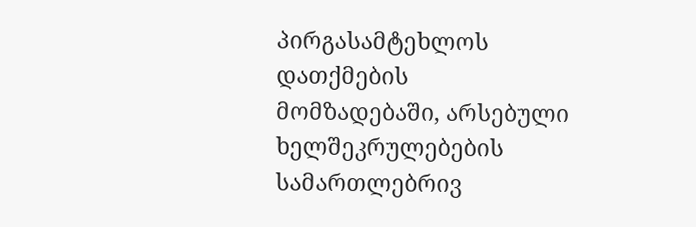პირგასამტეხლოს დათქმების მომზადებაში, არსებული ხელშეკრულებების სამართლებრივ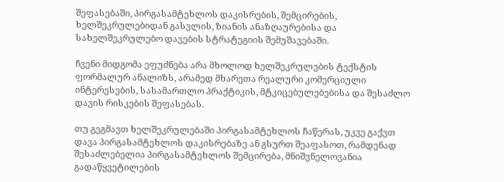შეფასებაში, პირგასამტეხლოს დაკისრების, შემცირების, ხელშეკრულებიდან გასვლის, ზიანის ანაზღაურებისა და სახელშეკრულებო დავების სტრატეგიის შემუშავებაში.

ჩვენი მიდგომა ეფუძნება არა მხოლოდ ხელშეკრულების ტექსტის ფორმალურ ანალიზს, არამედ მხარეთა რეალური კომერციული ინტერესების, სასამართლო პრაქტიკის, მტკიცებულებებისა და შესაძლო დავის რისკების შეფასებას.

თუ გეგმავთ ხელშეკრულებაში პირგასამტეხლოს ჩაწერას, უკვე გაქვთ დავა პირგასამტეხლოს დაკისრებაზე ან გსურთ შეაფასოთ, რამდენად შესაძლებელია პირგასამტეხლოს შემცირება, მნიშვნელოვანია გადაწყვეტილების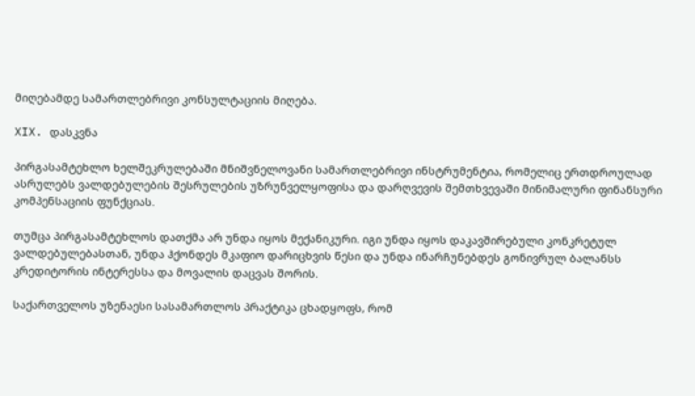მიღებამდე სამართლებრივი კონსულტაციის მიღება.

XIX. დასკვნა

პირგასამტეხლო ხელშეკრულებაში მნიშვნელოვანი სამართლებრივი ინსტრუმენტია, რომელიც ერთდროულად ასრულებს ვალდებულების შესრულების უზრუნველყოფისა და დარღვევის შემთხვევაში მინიმალური ფინანსური კომპენსაციის ფუნქციას.

თუმცა პირგასამტეხლოს დათქმა არ უნდა იყოს მექანიკური. იგი უნდა იყოს დაკავშირებული კონკრეტულ ვალდებულებასთან, უნდა ჰქონდეს მკაფიო დარიცხვის წესი და უნდა ინარჩუნებდეს გონივრულ ბალანსს კრედიტორის ინტერესსა და მოვალის დაცვას შორის.

საქართველოს უზენაესი სასამართლოს პრაქტიკა ცხადყოფს, რომ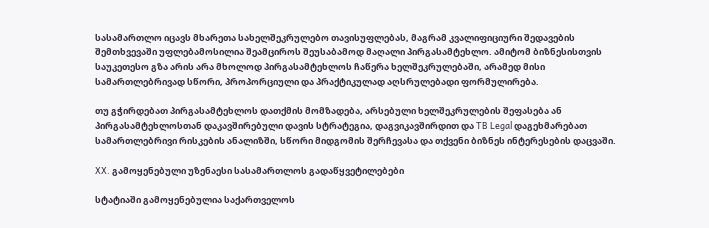სასამართლო იცავს მხარეთა სახელშეკრულებო თავისუფლებას, მაგრამ კვალიფიციური შედავების შემთხვევაში უფლებამოსილია შეამციროს შეუსაბამოდ მაღალი პირგასამტეხლო. ამიტომ ბიზნესისთვის საუკეთესო გზა არის არა მხოლოდ პირგასამტეხლოს ჩაწერა ხელშეკრულებაში, არამედ მისი სამართლებრივად სწორი, პროპორციული და პრაქტიკულად აღსრულებადი ფორმულირება.

თუ გჭირდებათ პირგასამტეხლოს დათქმის მომზადება, არსებული ხელშეკრულების შეფასება ან პირგასამტეხლოსთან დაკავშირებული დავის სტრატეგია, დაგვიკავშირდით და TB Legal დაგეხმარებათ სამართლებრივი რისკების ანალიზში, სწორი მიდგომის შერჩევასა და თქვენი ბიზნეს ინტერესების დაცვაში.

XX. გამოყენებული უზენაესი სასამართლოს გადაწყვეტილებები

სტატიაში გამოყენებულია საქართველოს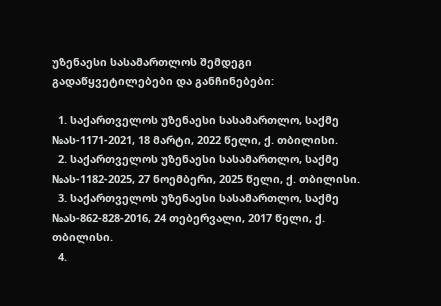უზენაესი სასამართლოს შემდეგი გადაწყვეტილებები და განჩინებები:

  1. საქართველოს უზენაესი სასამართლო, საქმე №ას-1171-2021, 18 მარტი, 2022 წელი, ქ. თბილისი.
  2. საქართველოს უზენაესი სასამართლო, საქმე №ას-1182-2025, 27 ნოემბერი, 2025 წელი, ქ. თბილისი.
  3. საქართველოს უზენაესი სასამართლო, საქმე №ას-862-828-2016, 24 თებერვალი, 2017 წელი, ქ. თბილისი.
  4.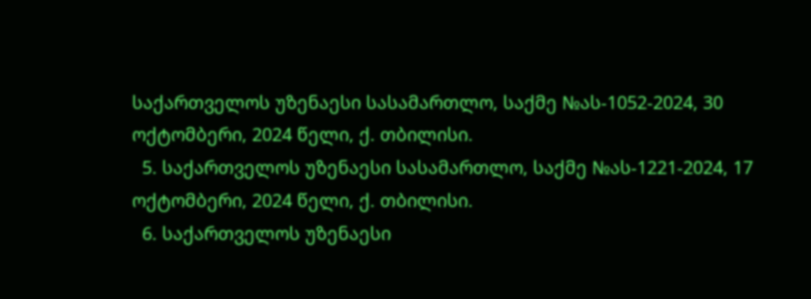საქართველოს უზენაესი სასამართლო, საქმე №ას-1052-2024, 30 ოქტომბერი, 2024 წელი, ქ. თბილისი.
  5. საქართველოს უზენაესი სასამართლო, საქმე №ას-1221-2024, 17 ოქტომბერი, 2024 წელი, ქ. თბილისი.
  6. საქართველოს უზენაესი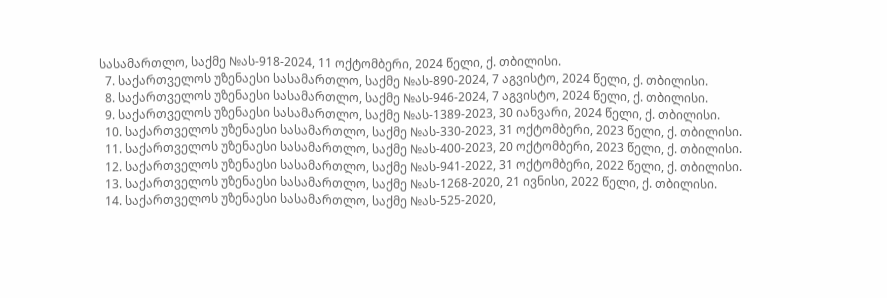სასამართლო, საქმე №ას-918-2024, 11 ოქტომბერი, 2024 წელი, ქ. თბილისი.
  7. საქართველოს უზენაესი სასამართლო, საქმე №ას-890-2024, 7 აგვისტო, 2024 წელი, ქ. თბილისი.
  8. საქართველოს უზენაესი სასამართლო, საქმე №ას-946-2024, 7 აგვისტო, 2024 წელი, ქ. თბილისი.
  9. საქართველოს უზენაესი სასამართლო, საქმე №ას-1389-2023, 30 იანვარი, 2024 წელი, ქ. თბილისი.
  10. საქართველოს უზენაესი სასამართლო, საქმე №ას-330-2023, 31 ოქტომბერი, 2023 წელი, ქ. თბილისი.
  11. საქართველოს უზენაესი სასამართლო, საქმე №ას-400-2023, 20 ოქტომბერი, 2023 წელი, ქ. თბილისი.
  12. საქართველოს უზენაესი სასამართლო, საქმე №ას-941-2022, 31 ოქტომბერი, 2022 წელი, ქ. თბილისი.
  13. საქართველოს უზენაესი სასამართლო, საქმე №ას-1268-2020, 21 ივნისი, 2022 წელი, ქ. თბილისი.
  14. საქართველოს უზენაესი სასამართლო, საქმე №ას-525-2020,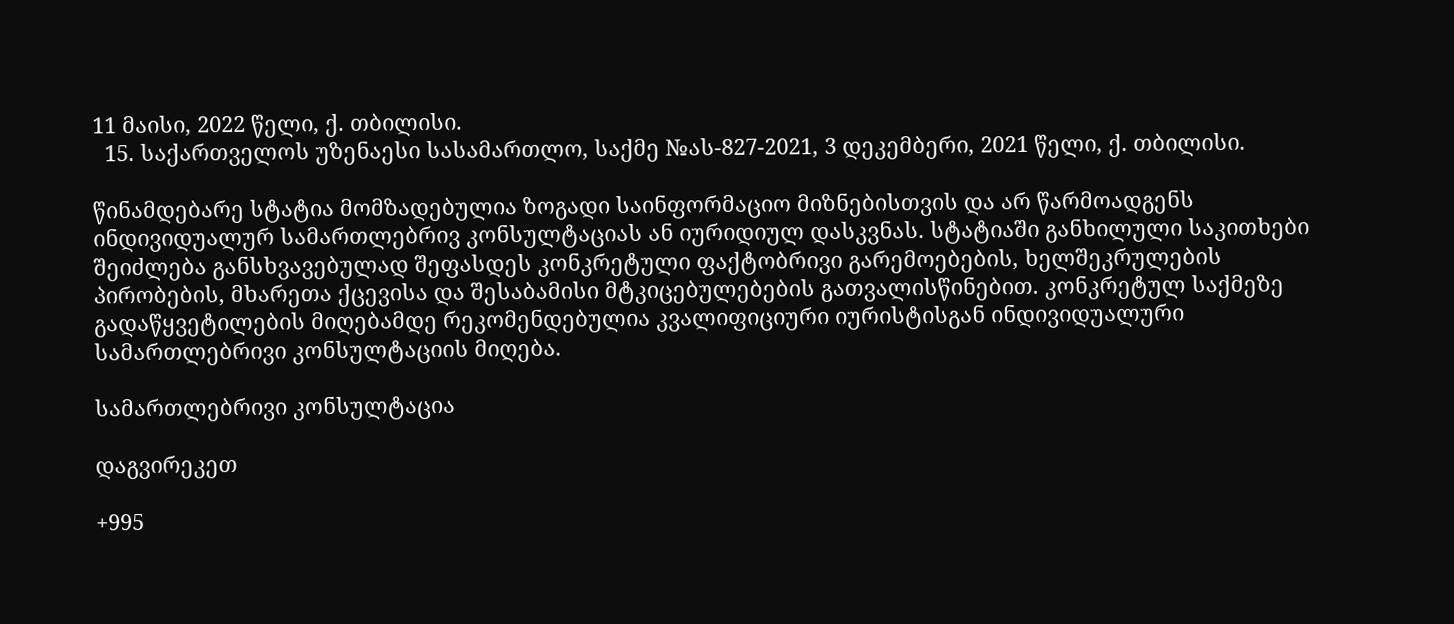11 მაისი, 2022 წელი, ქ. თბილისი.
  15. საქართველოს უზენაესი სასამართლო, საქმე №ას-827-2021, 3 დეკემბერი, 2021 წელი, ქ. თბილისი.

წინამდებარე სტატია მომზადებულია ზოგადი საინფორმაციო მიზნებისთვის და არ წარმოადგენს ინდივიდუალურ სამართლებრივ კონსულტაციას ან იურიდიულ დასკვნას. სტატიაში განხილული საკითხები შეიძლება განსხვავებულად შეფასდეს კონკრეტული ფაქტობრივი გარემოებების, ხელშეკრულების პირობების, მხარეთა ქცევისა და შესაბამისი მტკიცებულებების გათვალისწინებით. კონკრეტულ საქმეზე გადაწყვეტილების მიღებამდე რეკომენდებულია კვალიფიციური იურისტისგან ინდივიდუალური სამართლებრივი კონსულტაციის მიღება.

სამართლებრივი კონსულტაცია

დაგვირეკეთ

+995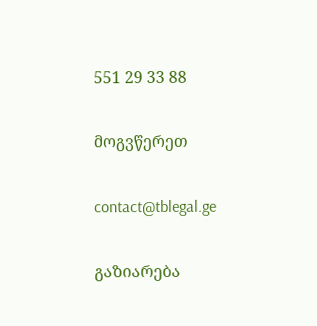551 29 33 88

მოგვწერეთ

contact@tblegal.ge

გაზიარება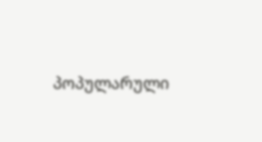პოპულარული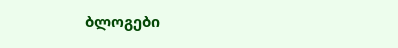ბლოგები